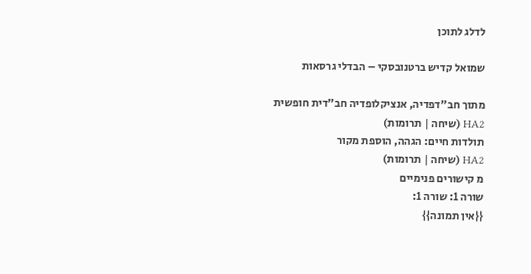לדלג לתוכן

שמואל קדיש ברטנובסקי – הבדלי גרסאות

מתוך חב"דפדיה, אנציקלופדיה חב"דית חופשית
HA2 (שיחה | תרומות)
תולדות חיים: הגהה, הוספת מקור
HA2 (שיחה | תרומות)
מ קישורים פנימיים
שורה 1: שורה 1:
{{אין תמונה}}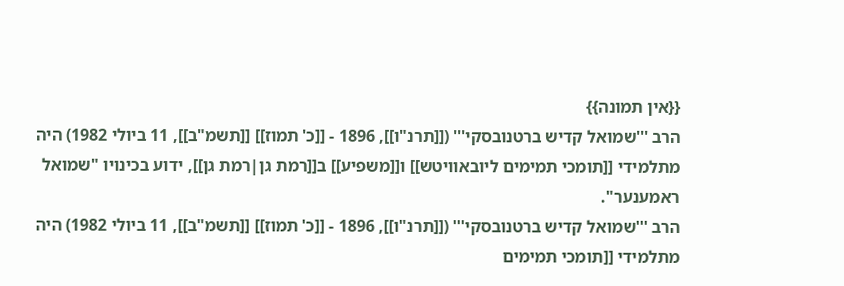{{אין תמונה}}
הרב '''שמואל קדיש ברטנובסקי''' ([[תרנ"ו]], 1896 - [[כ' תמוז]] [[תשמ"ב]], 11 ביולי 1982) היה מתלמידי [[תומכי תמימים ליובאוויטש]] ו[[משפיע]] ב[[רמת גן|רמת גן]], ידוע בכינויו "שמואל ראמענער".
הרב '''שמואל קדיש ברטנובסקי''' ([[תרנ"ו]], 1896 - [[כ' תמוז]] [[תשמ"ב]], 11 ביולי 1982) היה מתלמידי [[תומכי תמימים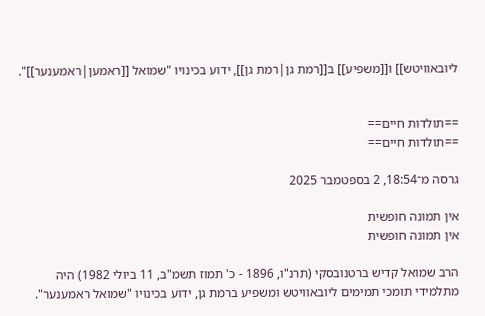ליובאוויטש]] ו[[משפיע]] ב[[רמת גן|רמת גן]], ידוע בכינויו "שמואל [[ראמען|ראמענער]]".


==תולדות חיים==
==תולדות חיים==

גרסה מ־18:54, 2 בספטמבר 2025

אין תמונה חופשית
אין תמונה חופשית

הרב שמואל קדיש ברטנובסקי (תרנ"ו, 1896 - כ' תמוז תשמ"ב, 11 ביולי 1982) היה מתלמידי תומכי תמימים ליובאוויטש ומשפיע ברמת גן, ידוע בכינויו "שמואל ראמענער".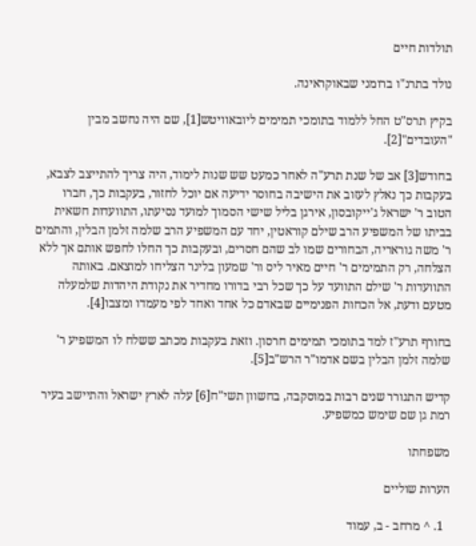תולדות חיים

נולד בתרנ"ו ברומני שבאוקראינה.

בקיץ תרס"ט החל ללמוד בתומכי תמימים ליובאוויטש[1], שם היה נחשב מבין "העובדים"[2].

בחודש[3] אב של שנת תרע"ה לאחר כמעט שש שנות לימוד, היה צריך להתייצב לצבא, בעקבות כך נאלץ לעזוב את הישיבה בחוסר ידיעה אם יוכל לחזור, בעקבות כך, חברו הטוב ר' ישראל ג'ייקובסון, אירגן בליל שישי הסמוך למועד נסיעתו, התוועדות חשאית בביתו של המשפיע הרב שילם קוראטין, יחד עם המשפיע הרב שלמה זלמן הבלין, והתמים ר' משה גוראריה, הבחורים שמו לב שהם חסרים, ובעקבות כך החלו לחפש אותם אך ללא הצלחה, רק התמימים ר' חיים מאיר ליס ור' שמעון בלינר הצליחו למוצאם. באותה התוועדות ר' שילם התוועד על כך שכל רבי בדורו מחדיר את נקודת היהדות שלמעלה מטעם ודעת, אל הכחות הפנימיים שבאדם כל אחד ואחד לפי מעמדו ומצבו[4].

בחורף תרע"ז למד בתומכי תמימים חרסון. וזאת בעקבות מכתב ששלח לו המשפיע ר' שלמה זלמן הבלין בשם אדמו"ר הרש"ב[5].

קדיש התגורר שנים רבות במוסקבה, בחשוון תשי"ח[6] עלה לארץ ישראל והתיישב בעיר רמת גן שם שימש כמשפיע.

משפחתו

הערות שוליים

  1. ^ מרחב - ב, עמוד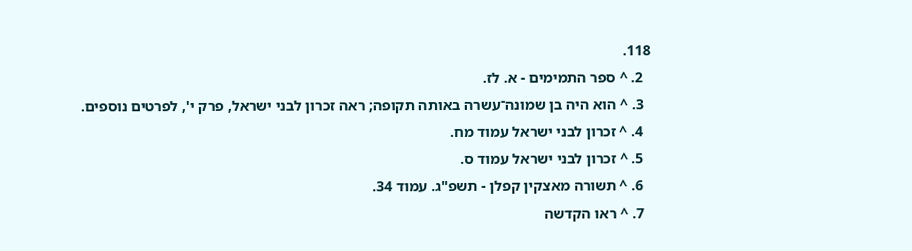118.
  2. ^ ספר התמימים - א. לז.
  3. ^ הוא היה בן שמונה־עשרה באותה תקופה; ראה זכרון לבני ישראל, פרק י', לפרטים נוספים.
  4. ^ זכרון לבני ישראל עמוד מח.
  5. ^ זכרון לבני ישראל עמוד ס.
  6. ^ תשורה מאצקין קפלן - תשפ"ג. עמוד 34.
  7. ^ ראו הקדשה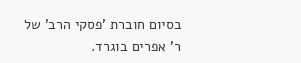בסיום חוברת 'פסקי הרב' של ר' אפרים בוגרד.